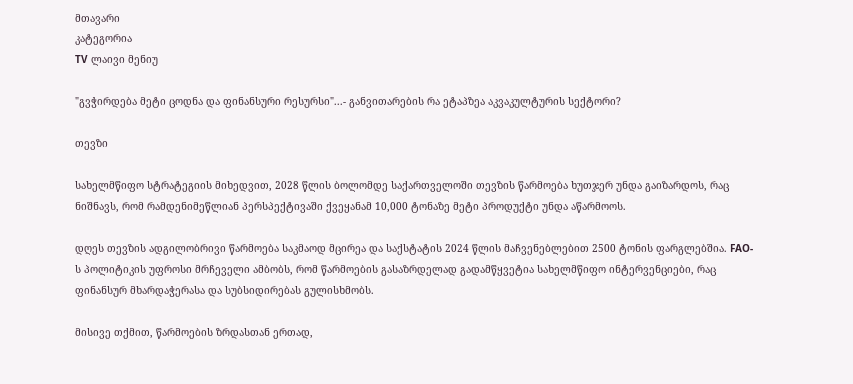მთავარი
კატეგორია
TV ლაივი მენიუ

"გვჭირდება მეტი ცოდნა და ფინანსური რესურსი"...- განვითარების რა ეტაპზეა აკვაკულტურის სექტორი?

თევზი

სახელმწიფო სტრატეგიის მიხედვით, 2028 წლის ბოლომდე საქართველოში თევზის წარმოება ხუთჯერ უნდა გაიზარდოს, რაც ნიშნავს, რომ რამდენიმეწლიან პერსპექტივაში ქვეყანამ 10,000 ტონაზე მეტი პროდუქტი უნდა აწარმოოს.

დღეს თევზის ადგილობრივი წარმოება საკმაოდ მცირეა და საქსტატის 2024 წლის მაჩვენებლებით 2500 ტონის ფარგლებშია. FAO-ს პოლიტიკის უფროსი მრჩეველი ამბობს, რომ წარმოების გასაზრდელად გადამწყვეტია სახელმწიფო ინტერვენციები, რაც ფინანსურ მხარდაჭერასა და სუბსიდირებას გულისხმობს.

მისივე თქმით, წარმოების ზრდასთან ერთად,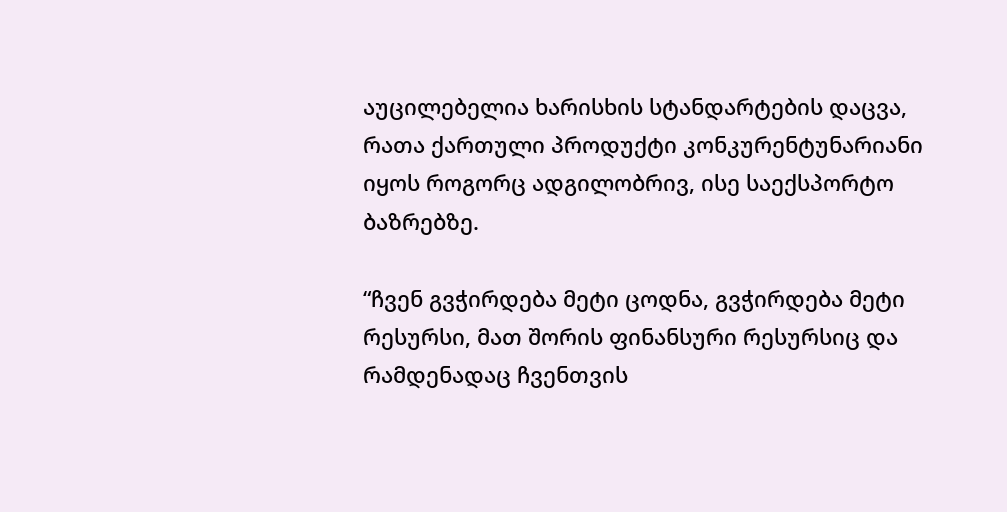აუცილებელია ხარისხის სტანდარტების დაცვა, რათა ქართული პროდუქტი კონკურენტუნარიანი იყოს როგორც ადგილობრივ, ისე საექსპორტო ბაზრებზე.

“ჩვენ გვჭირდება მეტი ცოდნა, გვჭირდება მეტი რესურსი, მათ შორის ფინანსური რესურსიც და რამდენადაც ჩვენთვის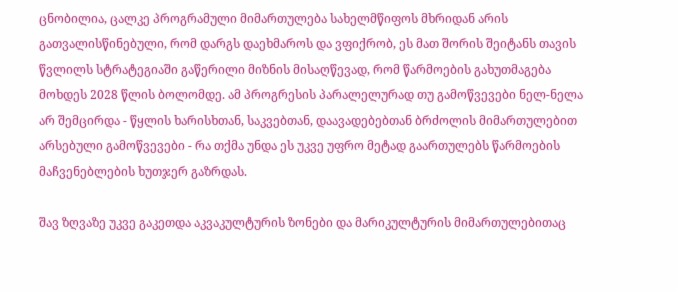ცნობილია, ცალკე პროგრამული მიმართულება სახელმწიფოს მხრიდან არის გათვალისწინებული, რომ დარგს დაეხმაროს და ვფიქრობ, ეს მათ შორის შეიტანს თავის წვლილს სტრატეგიაში გაწერილი მიზნის მისაღწევად, რომ წარმოების გახუთმაგება მოხდეს 2028 წლის ბოლომდე. ამ პროგრესის პარალელურად თუ გამოწვევები ნელ-ნელა არ შემცირდა - წყლის ხარისხთან, საკვებთან, დაავადებებთან ბრძოლის მიმართულებით არსებული გამოწვევები - რა თქმა უნდა ეს უკვე უფრო მეტად გაართულებს წარმოების მაჩვენებლების ხუთჯერ გაზრდას.

შავ ზღვაზე უკვე გაკეთდა აკვაკულტურის ზონები და მარიკულტურის მიმართულებითაც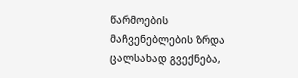წარმოების მაჩვენებლების ზრდა ცალსახად გვექნება,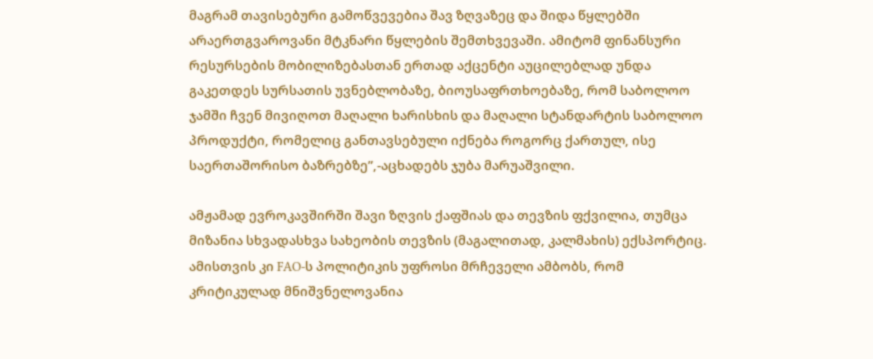მაგრამ თავისებური გამოწვევებია შავ ზღვაზეც და შიდა წყლებში არაერთგვაროვანი მტკნარი წყლების შემთხვევაში. ამიტომ ფინანსური რესურსების მობილიზებასთან ერთად აქცენტი აუცილებლად უნდა გაკეთდეს სურსათის უვნებლობაზე, ბიოუსაფრთხოებაზე, რომ საბოლოო ჯამში ჩვენ მივიღოთ მაღალი ხარისხის და მაღალი სტანდარტის საბოლოო პროდუქტი, რომელიც განთავსებული იქნება როგორც ქართულ, ისე საერთაშორისო ბაზრებზე”,-აცხადებს ჯუბა მარუაშვილი.

ამჟამად ევროკავშირში შავი ზღვის ქაფშიას და თევზის ფქვილია, თუმცა მიზანია სხვადასხვა სახეობის თევზის (მაგალითად, კალმახის) ექსპორტიც. ამისთვის კი FAO-ს პოლიტიკის უფროსი მრჩეველი ამბობს, რომ კრიტიკულად მნიშვნელოვანია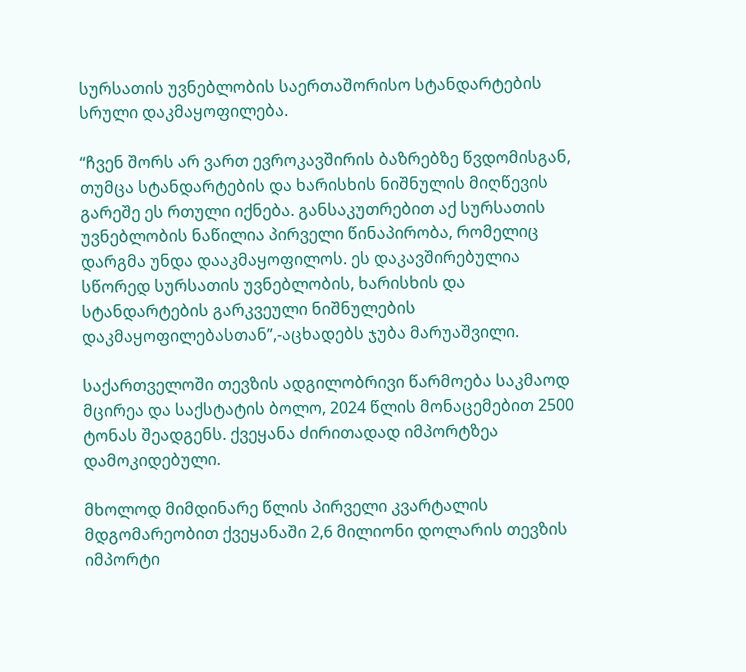სურსათის უვნებლობის საერთაშორისო სტანდარტების სრული დაკმაყოფილება.

“ჩვენ შორს არ ვართ ევროკავშირის ბაზრებზე წვდომისგან, თუმცა სტანდარტების და ხარისხის ნიშნულის მიღწევის გარეშე ეს რთული იქნება. განსაკუთრებით აქ სურსათის უვნებლობის ნაწილია პირველი წინაპირობა, რომელიც დარგმა უნდა დააკმაყოფილოს. ეს დაკავშირებულია სწორედ სურსათის უვნებლობის, ხარისხის და სტანდარტების გარკვეული ნიშნულების დაკმაყოფილებასთან”,-აცხადებს ჯუბა მარუაშვილი.

საქართველოში თევზის ადგილობრივი წარმოება საკმაოდ მცირეა და საქსტატის ბოლო, 2024 წლის მონაცემებით 2500 ტონას შეადგენს. ქვეყანა ძირითადად იმპორტზეა დამოკიდებული.

მხოლოდ მიმდინარე წლის პირველი კვარტალის მდგომარეობით ქვეყანაში 2,6 მილიონი დოლარის თევზის იმპორტი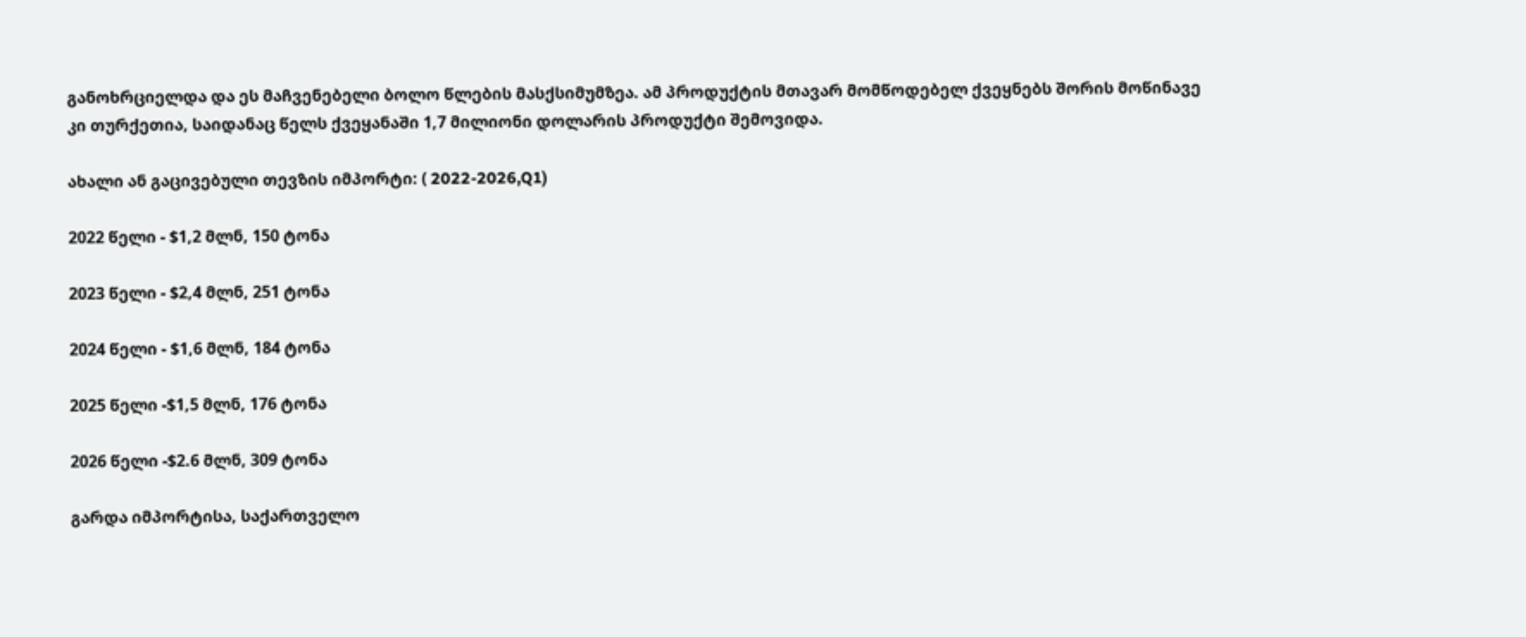განოხრციელდა და ეს მაჩვენებელი ბოლო წლების მასქსიმუმზეა. ამ პროდუქტის მთავარ მომწოდებელ ქვეყნებს შორის მოწინავე კი თურქეთია, საიდანაც წელს ქვეყანაში 1,7 მილიონი დოლარის პროდუქტი შემოვიდა.

ახალი ან გაცივებული თევზის იმპორტი: ( 2022-2026,Q1)

2022 წელი - $1,2 მლნ, 150 ტონა

2023 წელი - $2,4 მლნ, 251 ტონა

2024 წელი - $1,6 მლნ, 184 ტონა

2025 წელი -$1,5 მლნ, 176 ტონა

2026 წელი -$2.6 მლნ, 309 ტონა

გარდა იმპორტისა, საქართველო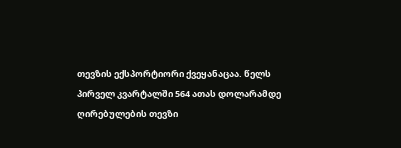თევზის ექსპორტიორი ქვეყანაცაა. წელს პირველ კვარტალში 564 ათას დოლარამდე ღირებულების თევზი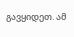გავყიდეთ. ამ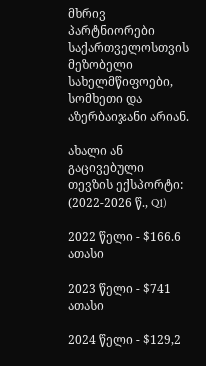მხრივ პარტნიორები საქართველოსთვის მეზობელი სახელმწიფოები, სომხეთი და აზერბაიჯანი არიან.

ახალი ან გაცივებული თევზის ექსპორტი: (2022-2026 წ., Q1)

2022 წელი - $166.6 ათასი

2023 წელი - $741 ათასი

2024 წელი - $129,2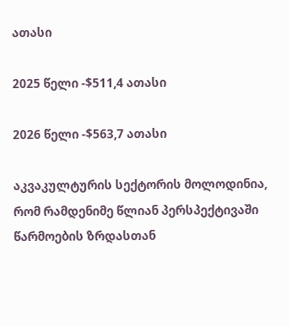ათასი

2025 წელი -$511,4 ათასი

2026 წელი -$563,7 ათასი

აკვაკულტურის სექტორის მოლოდინია, რომ რამდენიმე წლიან პერსპექტივაში წარმოების ზრდასთან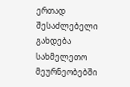ერთად შესაძლებელი გახდება სახმელეთო მეურნეობებში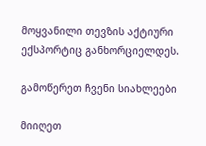მოყვანილი თევზის აქტიური ექსპორტიც განხორციელდეს.

გამოწერეთ ჩვენი სიახლეები

მიიღეთ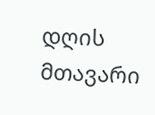დღის მთავარი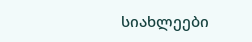სიახლეები